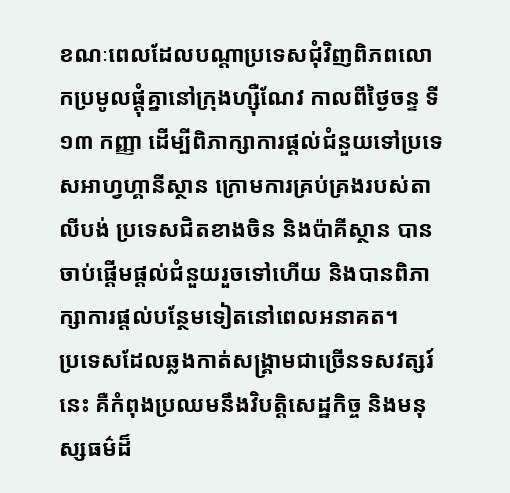ខណៈពេលដែលបណ្ដាប្រទេសជុំវិញពិភពលោកប្រមូលផ្ដុំគ្នានៅក្រុងហ្ស៊ឺណែវ កាលពីថ្ងៃចន្ទ ទី ១៣ កញ្ញា ដើម្បីពិភាក្សាការផ្ដល់ជំនួយទៅប្រទេសអាហ្វហ្គានីស្ថាន ក្រោមការគ្រប់គ្រងរបស់តាលីបង់ ប្រទេសជិតខាងចិន និងប៉ាគីស្ថាន បានចាប់ផ្ដើមផ្ដល់ជំនួយរួចទៅហើយ និងបានពិភាក្សាការផ្ដល់បន្ថែមទៀតនៅពេលអនាគត។
ប្រទេសដែលឆ្លងកាត់សង្គ្រាមជាច្រើនទសវត្សរ៍នេះ គឺកំពុងប្រឈមនឹងវិបត្តិសេដ្ឋកិច្ច និងមនុស្សធម៌ដ៏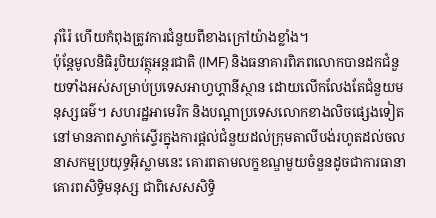រ៉ាំរ៉ៃ ហើយកំពុងត្រូវការជំនួយពីខាងក្រៅយ៉ាងខ្លាំង។
ប៉ុន្តែមូលនិធិរូបិយវត្ថុអន្តរជាតិ (IMF) និងធនាគារពិភពលោកបានដកជំនួយទាំងអស់សម្រាប់ប្រទេសអាហ្វហ្គានីស្ថាន ដោយលើកលែងតែជំនួយមនុស្សធម៌។ សហរដ្ឋអាមេរិក និងបណ្ដាប្រទេសលោកខាងលិចផ្សេងទៀតនៅមានភាពស្ទាក់ស្ទើរក្នុងការផ្ដល់ជំនួយដល់ក្រុមតាលីបង់រហូតដល់ចលនាសកម្មប្រយុទ្ធអ៊ិស្លាមនេះ គោរពតាមលក្ខខណ្ឌមួយចំនួនដូចជាការធានាគោរពសិទ្ធិមនុស្ស ជាពិសេសសិទ្ធិ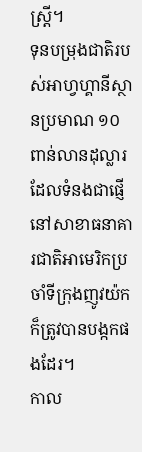ស្ត្រី។
ទុនបម្រុងជាតិរបស់អាហ្វហ្គានីស្ថានប្រមាណ ១០ ពាន់លានដុល្លារ ដែលទំនងជាផ្ញើនៅសាខាធនាគារជាតិអាមេរិកប្រចាំទីក្រុងញូវយ៉ក ក៏ត្រូវបានបង្កកផងដែរ។
កាល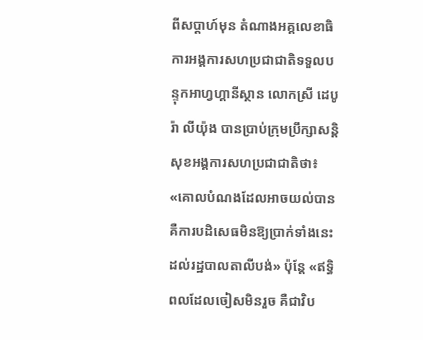ពីសប្ដាហ៍មុន តំណាងអគ្គលេខាធិការអង្គការសហប្រជាជាតិទទួលបន្ទុកអាហ្វហ្គានីស្ថាន លោកស្រី ដេបូរ៉ា លីយ៉ុង បានប្រាប់ក្រុមប្រឹក្សាសន្តិសុខអង្គការសហប្រជាជាតិថា៖ «គោលបំណងដែលអាចយល់បាន គឺការបដិសេធមិនឱ្យប្រាក់ទាំងនេះ ដល់រដ្ឋបាលតាលីបង់» ប៉ុន្តែ «ឥទ្ធិពលដែលចៀសមិនរួច គឺជាវិប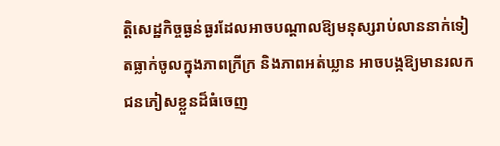ត្តិសេដ្ឋកិច្ចធ្ងន់ធ្ងរដែលអាចបណ្ដាលឱ្យមនុស្សរាប់លាននាក់ទៀតធ្លាក់ចូលក្នុងភាពក្រីក្រ និងភាពអត់ឃ្លាន អាចបង្កឱ្យមានរលកជនភៀសខ្លួនដ៏ធំចេញ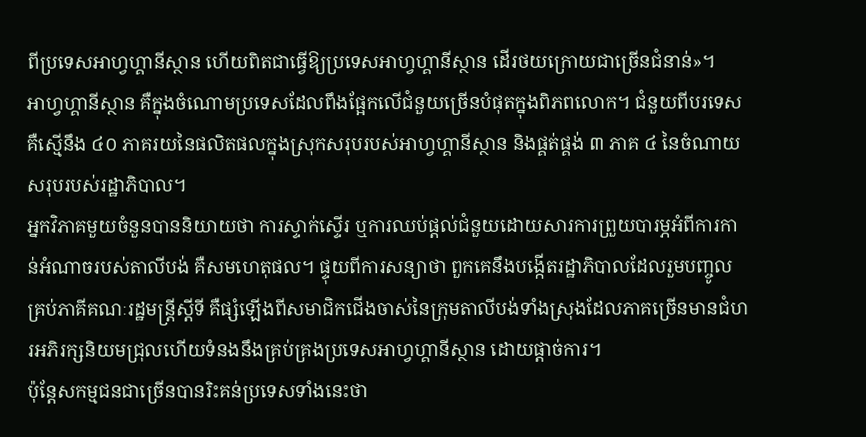ពីប្រទេសអាហ្វហ្គានីស្ថាន ហើយពិតជាធ្វើឱ្យប្រទេសអាហ្វហ្គានីស្ថាន ដើរថយក្រោយជាច្រើនជំនាន់»។
អាហ្វហ្គានីស្ថាន គឺក្នុងចំណោមប្រទេសដែលពឹងផ្អែកលើជំនួយច្រើនបំផុតក្នុងពិភពលោក។ ជំនួយពីបរទេស គឺស្មើនឹង ៤០ ភាគរយនៃផលិតផលក្នុងស្រុកសរុបរបស់អាហ្វហ្គានីស្ថាន និងផ្គត់ផ្គង់ ៣ ភាគ ៤ នៃចំណាយសរុបរបស់រដ្ឋាភិបាល។
អ្នកវិភាគមួយចំនួនបាននិយាយថា ការស្ទាក់ស្ទើរ ឬការឈប់ផ្ដល់ជំនួយដោយសារការព្រួយបារម្ភអំពីការកាន់អំណាចរបស់តាលីបង់ គឺសមហេតុផល។ ផ្ទុយពីការសន្យាថា ពួកគេនឹងបង្កើតរដ្ឋាភិបាលដែលរួមបញ្ចូលគ្រប់ភាគីគណៈរដ្ឋមន្ត្រីស្ដីទី គឺផ្សំឡើងពីសមាជិកជើងចាស់នៃក្រុមតាលីបង់ទាំងស្រុងដែលភាគច្រើនមានជំហរអភិរក្សនិយមជ្រុលហើយទំនងនឹងគ្រប់គ្រងប្រទេសអាហ្វហ្គានីស្ថាន ដោយផ្ដាច់ការ។
ប៉ុន្តែសកម្មជនជាច្រើនបានរិះគន់ប្រទេសទាំងនេះថា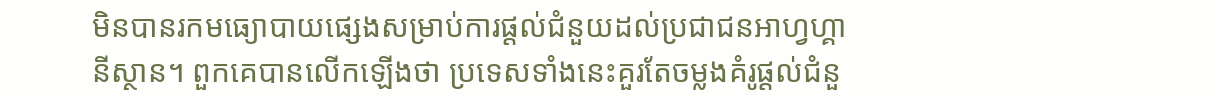មិនបានរកមធ្យោបាយផ្សេងសម្រាប់ការផ្ដល់ជំនួយដល់ប្រជាជនអាហ្វហ្គានីស្ថាន។ ពួកគេបានលើកឡើងថា ប្រទេសទាំងនេះគួរតែចម្លងគំរូផ្ដល់ជំនួ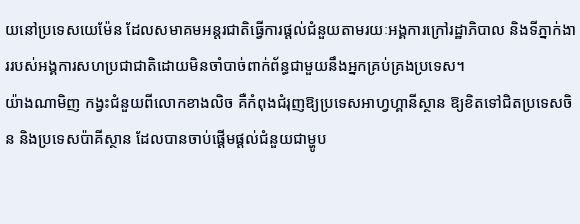យនៅប្រទេសយេម៉ែន ដែលសមាគមអន្តរជាតិធ្វើការផ្ដល់ជំនួយតាមរយៈអង្គការក្រៅរដ្ឋាភិបាល និងទីភ្នាក់ងាររបស់អង្គការសហប្រជាជាតិដោយមិនចាំបាច់ពាក់ព័ន្ធជាមួយនឹងអ្នកគ្រប់គ្រងប្រទេស។
យ៉ាងណាមិញ កង្វះជំនួយពីលោកខាងលិច គឺកំពុងជំរុញឱ្យប្រទេសអាហ្វហ្គានីស្ថាន ឱ្យខិតទៅជិតប្រទេសចិន និងប្រទេសប៉ាគីស្ថាន ដែលបានចាប់ផ្ដើមផ្ដល់ជំនួយជាម្ហូប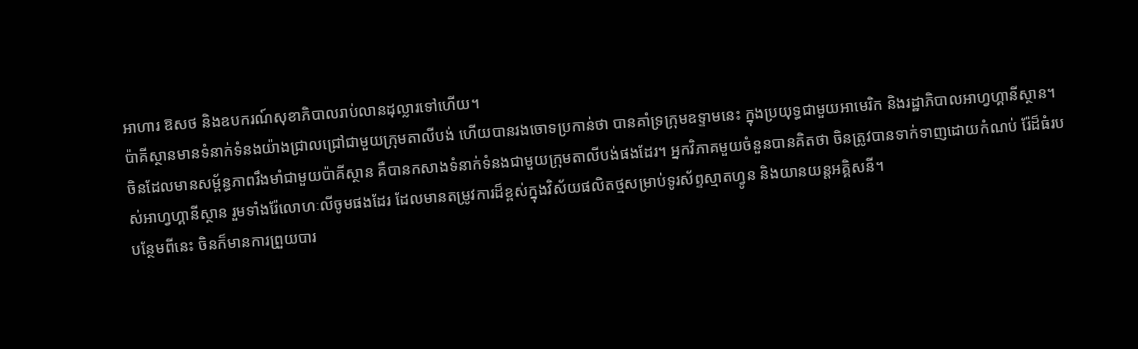អាហារ ឱសថ និងឧបករណ៍សុខាភិបាលរាប់លានដុល្លារទៅហើយ។
ប៉ាគីស្ថានមានទំនាក់ទំនងយ៉ាងជ្រាលជ្រៅជាមួយក្រុមតាលីបង់ ហើយបានរងចោទប្រកាន់ថា បានគាំទ្រក្រុមឧទ្ទាមនេះ ក្នុងប្រយុទ្ធជាមួយអាមេរិក និងរដ្ឋាភិបាលអាហ្វហ្គានីស្ថាន។
ចិនដែលមានសម្ព័ន្ធភាពរឹងមាំជាមួយប៉ាគីស្ថាន គឺបានកសាងទំនាក់ទំនងជាមួយក្រុមតាលីបង់ផងដែរ។ អ្នកវិភាគមួយចំនួនបានគិតថា ចិនត្រូវបានទាក់ទាញដោយកំណប់ រ៉ែដ៏ធំរបស់អាហ្វហ្គានីស្ថាន រួមទាំងរ៉ែលោហៈលីចូមផងដែរ ដែលមានតម្រូវការដ៏ខ្ពស់ក្នុងវិស័យផលិតថ្មសម្រាប់ទូរស័ព្ទស្មាតហ្វូន និងយានយន្តអគ្គិសនី។
បន្ថែមពីនេះ ចិនក៏មានការព្រួយបារ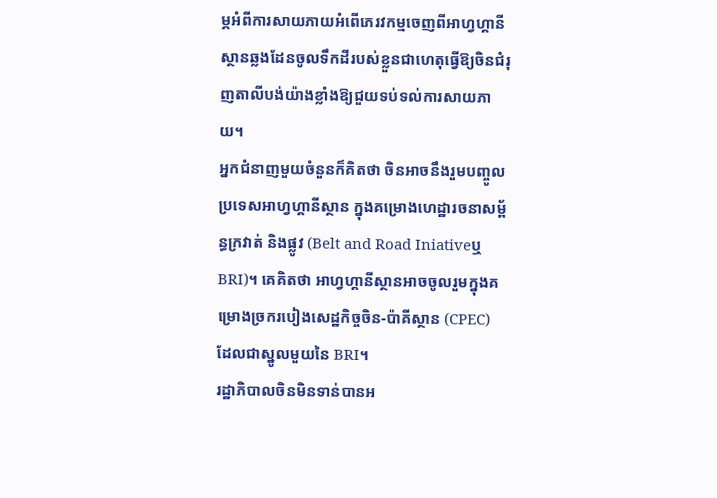ម្ភអំពីការសាយភាយអំពើភេរវកម្មចេញពីអាហ្វហ្គានីស្ថានឆ្លងដែនចូលទឹកដីរបស់ខ្លួនជាហេតុធ្វើឱ្យចិនជំរុញតាលីបង់យ៉ាងខ្លាំងឱ្យជួយទប់ទល់ការសាយភាយ។
អ្នកជំនាញមួយចំនួនក៏គិតថា ចិនអាចនឹងរួមបញ្ចូលប្រទេសអាហ្វហ្គានីស្ថាន ក្នុងគម្រោងហេដ្ឋារចនាសម្ព័ន្ធក្រវាត់ និងផ្លូវ (Belt and Road Iniativeឬ BRI)។ គេគិតថា អាហ្វហ្គានីស្ថានអាចចូលរួមក្នុងគម្រោងច្រករបៀងសេដ្ឋកិច្ចចិន-ប៉ាគីស្ថាន (CPEC) ដែលជាស្នូលមួយនៃ BRI។
រដ្ឋាភិបាលចិនមិនទាន់បានអ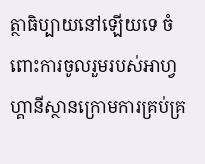ត្ថាធិប្បាយនៅឡើយទេ ចំពោះការចូលរួមរបស់អាហ្វហ្គានីស្ថានក្រោមការគ្រប់គ្រ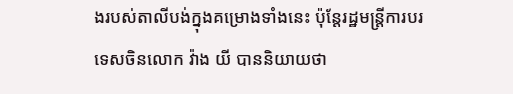ងរបស់តាលីបង់ក្នុងគម្រោងទាំងនេះ ប៉ុន្តែរដ្ឋមន្ត្រីការបរទេសចិនលោក វ៉ាង យី បាននិយាយថា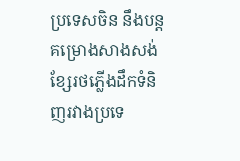ប្រទេសចិន នឹងបន្តគម្រោងសាងសង់ខ្សែរថភ្លើងដឹកទំនិញរវាងប្រទេ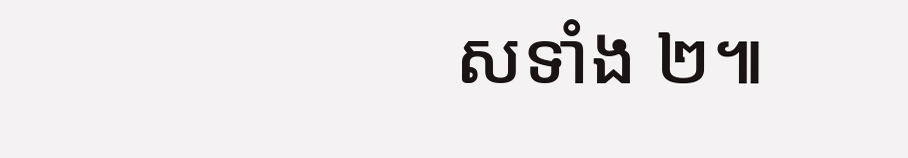សទាំង ២៕